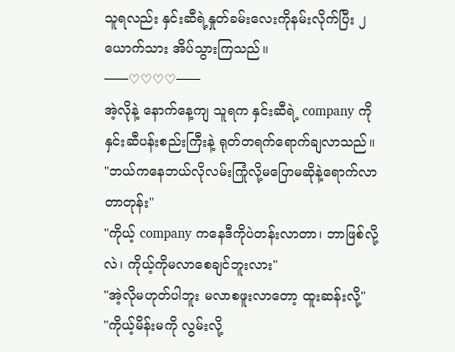သူရလည်း နှင်းဆီရဲ့နှုတ်ခမ်းလေးကိုနမ်းလိုက်ပြီး ၂ယောက်သား အိပ်သွားကြသည်။
───♡♡♡♡───
အဲ့လိုနဲ့ နောက်နေ့ကျ သူရက နှင်းဆီရဲ့ company ကိုနှင်းဆီပန်းစည်းကြီးနဲ့ ရုတ်တရက်ရောက်ချလာသည်။
"ဘယ်ကနေဘယ်လိုလမ်းကြုံလို့မပြောမဆိုနဲ့ရောက်လာတာတုန်း"
"ကိုယ့် company ကနေဒီကိုပဲတန်းလာတာ၊ ဘာဖြစ်လို့လဲ၊ ကိုယ့်ကိုမလာစေချင်ဘူးလား"
"အဲ့လိုမဟုတ်ပါဘူး မလာစဖူးလာတော့ ထူးဆန်းလို့"
"ကိုယ့်မိန်းမကို လွမ်းလို့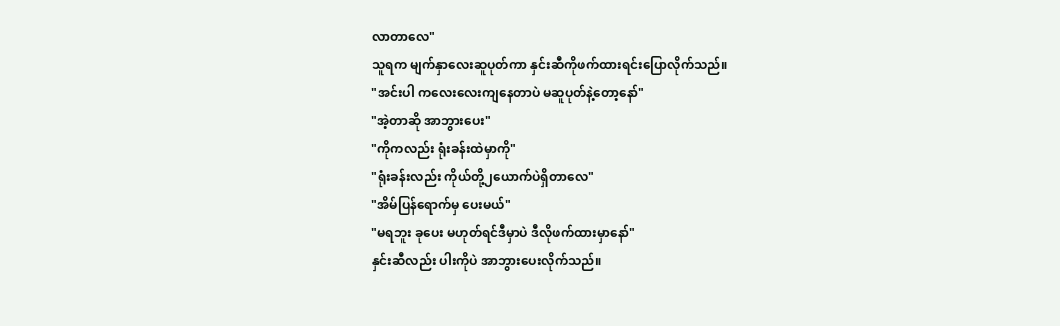လာတာလေ"
သူရက မျက်နှာလေးဆူပုတ်ကာ နှင်းဆီကိုဖက်ထားရင်းပြောလိုက်သည်။
"အင်းပါ ကလေးလေးကျနေတာပဲ မဆူပုတ်နဲ့တော့နော်"
"အဲ့တာဆို အာဘွားပေး"
"ကိုကလည်း ရုံးခန်းထဲမှာကို"
"ရုံးခန်းလည်း ကိုယ်တို့၂ယောက်ပဲရှိတာလေ"
"အိမ်ပြန်ရောက်မှ ပေးမယ်"
"မရဘူး ခုပေး မဟုတ်ရင်ဒီမှာပဲ ဒီလိုဖက်ထားမှာနော်"
နှင်းဆီလည်း ပါးကိုပဲ အာဘွားပေးလိုက်သည်။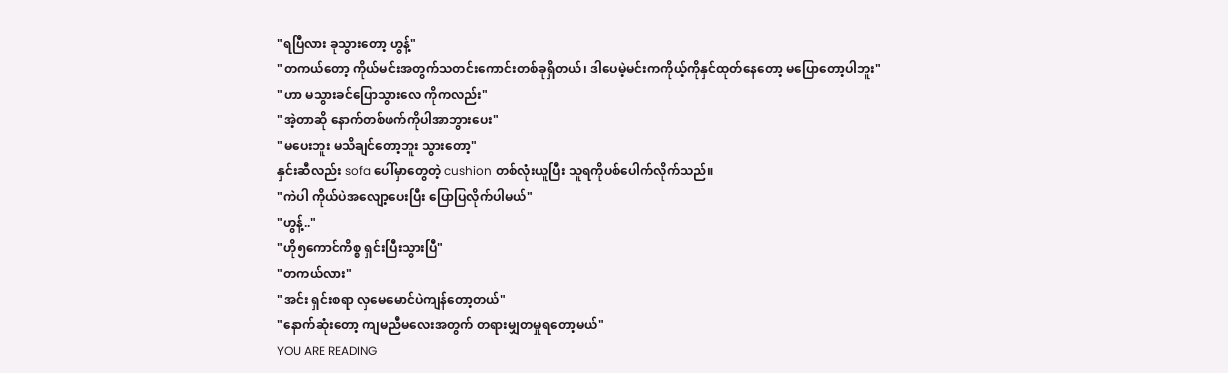"ရပြီလား ခုသွားတော့ ဟွန့်"
"တကယ်တော့ ကိုယ်မင်းအတွက်သတင်းကောင်းတစ်ခုရှိတယ်၊ ဒါပေမဲ့မင်းကကိုယ့်ကိုနှင်ထုတ်နေတော့ မပြောတော့ပါဘူး"
"ဟာ မသွားခင်ပြောသွားလေ ကိုကလည်း"
"အဲ့တာဆို နောက်တစ်ဖက်ကိုပါအာဘွားပေး"
"မပေးဘူး မသိချင်တော့ဘူး သွားတော့"
နှင်းဆီလည်း sofa ပေါ်မှာတွေတဲ့ cushion တစ်လုံးယူပြီး သူရကိုပစ်ပေါက်လိုက်သည်။
"ကဲပါ ကိုယ်ပဲအလျော့ပေးပြီး ပြောပြလိုက်ပါမယ်"
"ဟွန့်.."
"ဟို၅ကောင်ကိစ္စ ရှင်းပြီးသွားပြီ"
"တကယ်လား"
"အင်း ရှင်းစရာ လှမေမောင်ပဲကျန်တော့တယ်"
"နောက်ဆုံးတော့ ကျမညီမလေးအတွက် တရားမျှတမှုရတော့မယ်"
YOU ARE READING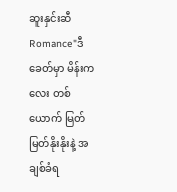ဆူးနှင်းဆီ
Romance"ဒီခေတ်မှာ မိန်းကလေး တစ်ယောက် မြတ်မြတ်နိုးနိုးနဲ့ အချစ်ခံရ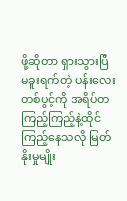ဖို့ဆိုတာ ရှားသွားပြီ မခူးရက်တဲ့ ပန်းလေးတစ်ပွင့်ကို အရိပ်တကြည့်ကြည့်နဲ့ထိုင်ကြည့်နေသလို မြတ်နိုးမှုမျိုး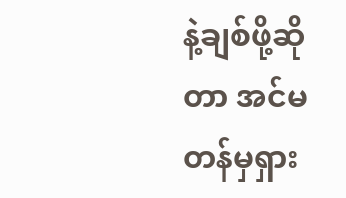နဲ့ချစ်ဖို့ဆိုတာ အင်မတန်မှရှား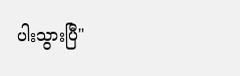ပါးသွားပြီ"